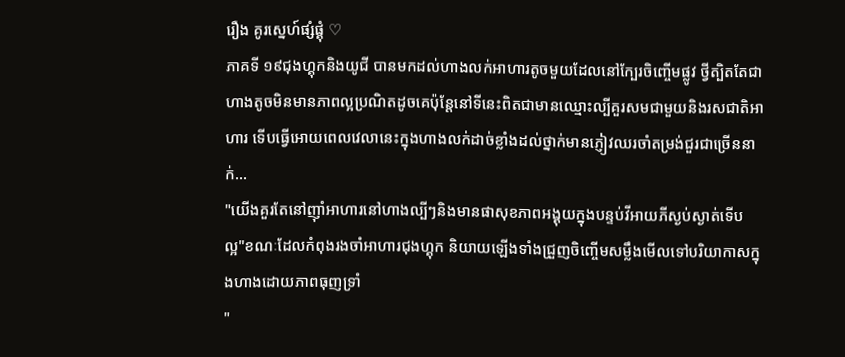រឿង គូរស្នេហ៍ផ្សំផ្គុំ ♡
ភាគទី ១៩ជុងហ្គុកនិងយូជី បានមកដល់ហាងលក់អាហារតូចមួយដែលនៅក្បែរចិញ្ចើមផ្លូវ ថ្វីត្បិតតែជាហាងតូចមិនមានភាពល្អប្រណិតដូចគេប៉ុន្តែនៅទីនេះពិតជាមានឈ្មោះល្បីគួរសមជាមួយនិងរសជាតិអាហារ ទើបធ្វើអោយពេលវេលានេះក្នុងហាងលក់ដាច់ខ្លាំងដល់ថ្នាក់មានភ្ញៀវឈរចាំតម្រង់ជួរជាច្រើននាក់...
"យើងគួរតែនៅញ៉ាំអាហារនៅហាងល្បីៗនិងមានផាសុខភាពអង្គុយក្នុងបន្ទប់វីអាយភីស្ងប់ស្ងាត់ទើបល្អ"ខណៈដែលកំពុងរងចាំអាហារជុងហ្គុក និយាយឡើងទាំងជ្រួញចិញ្ចើមសម្លឹងមើលទៅបរិយាកាសក្នុងហាងដោយភាពធុញទ្រាំ
"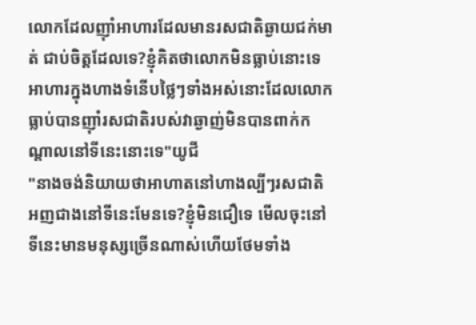លោកដែលញ៉ាំអាហារដែលមានរសជាតិឆ្ងាយជក់មាត់ ជាប់ចិត្តដែលទេ?ខ្ញុំគិតថាលោកមិនធ្លាប់នោះទេ អាហារក្នុងហាងទំនើបថ្លៃៗទាំងអស់នោះដែលលោកធ្លាប់បានញ៉ាំរសជាតិរបស់វាឆ្ងាញ់មិនបានពាក់កណ្តាលនៅទីនេះនោះទេ"យូជី
"នាងចង់និយាយថាអាហាតនៅហាងល្បីៗរសជាតិអញជាងនៅទីនេះមែនទេ?ខ្ញុំមិនជឿទេ មើលចុះនៅទីនេះមានមនុស្សច្រើនណាស់ហើយថែមទាំង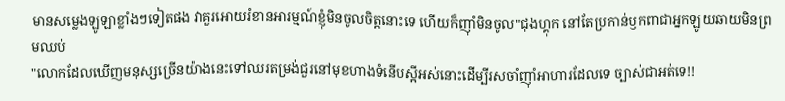មានសម្លេងឡូឡាខ្លាំងៗទៀតផង វាគួរអោយរំខានអារម្មណ៍ខ្ញុំមិនចូលចិត្តនោះទេ ហើយក៏ញ៉ាំមិនចូល"ជុងហ្គុក នៅតែប្រកាន់ឫកពាជាអ្នកឡូយឆាយមិនព្រមឈប់
"លោកដែលឃើញមនុស្សច្រើនយ៉ាងនេះទៅឈរតម្រង់ជួរនៅមុខហាងទំនើបស្អីអស់នោះដើម្បីរសចាំញ៉ាំអាហារដែលទេ ច្បាស់ជាអត់ទេ!!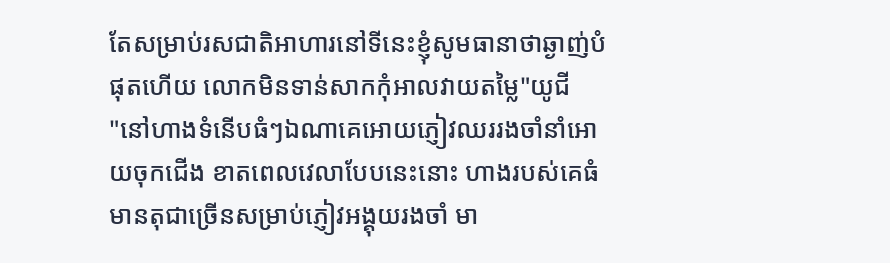តែសម្រាប់រសជាតិអាហារនៅទីនេះខ្ញុំសូមធានាថាឆ្ងាញ់បំផុតហើយ លោកមិនទាន់សាកកុំអាលវាយតម្លៃ"យូជី
"នៅហាងទំនើបធំៗឯណាគេអោយភ្ញៀវឈររងចាំនាំអោយចុកជើង ខាតពេលវេលាបែបនេះនោះ ហាងរបស់គេធំមានតុជាច្រើនសម្រាប់ភ្ញៀវអង្គុយរងចាំ មា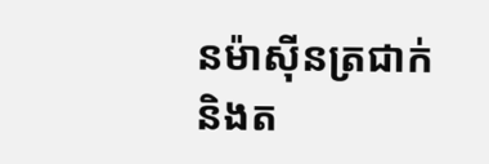នម៉ាស៊ីនត្រជាក់និងត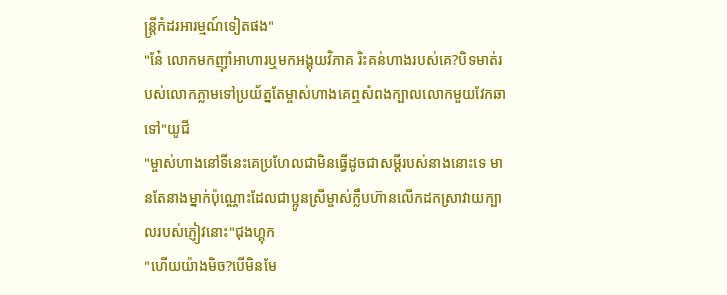ន្ត្រីកំដរអារម្មណ៍ទៀតផង"
"នែ៎ លោកមកញ៉ាំអាហារឬមកអង្គុយវិភាគ រិះគន់ហាងរបស់គេ?បិទមាត់របស់លោកភ្លាមទៅប្រយ័ត្នតែម្ចាស់ហាងគេឮសំពងក្បាលលោកមួយវែកឆាទៅ"យូជី
"ម្ចាស់ហាងនៅទីនេះគេប្រហែលជាមិនធ្វើដូចជាសម្តីរបស់នាងនោះទេ មានតែនាងម្នាក់ប៉ុណ្ណោះដែលជាប្អូនស្រីម្ចាស់ក្លឹបហ៊ានលើកដកស្រាវាយក្បាលរបស់ភ្ញៀវនោះ"ជុងហ្គុក
"ហើយយ៉ាងមិច?បើមិនមែ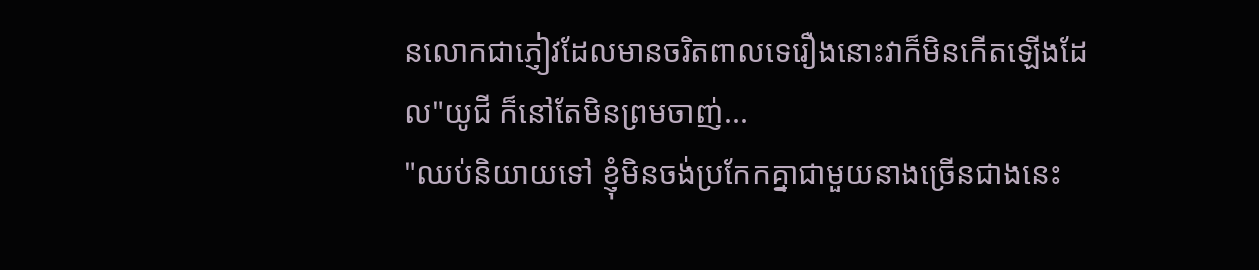នលោកជាភ្ញៀវដែលមានចរិតពាលទេរឿងនោះវាក៏មិនកើតឡើងដែល"យូជី ក៏នៅតែមិនព្រមចាញ់...
"ឈប់និយាយទៅ ខ្ញុំមិនចង់ប្រកែកគ្នាជាមួយនាងច្រើនជាងនេះ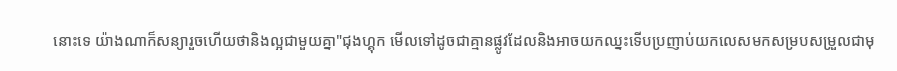នោះទេ យ៉ាងណាក៏សន្យារួចហើយថានិងល្អជាមួយគ្នា"ជុងហ្គុក មើលទៅដូចជាគ្មានផ្លូវដែលនិងអាចយកឈ្នះទើបប្រញាប់យកលេសមកសម្របសម្រួលជាមុ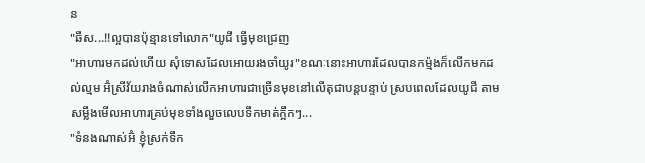ន
"ឆឹស...!!ល្អបានប៉ុន្មានទៅលោក"យូជី ធ្វើមុខជ្រេញ
"អាហារមកដល់ហើយ សុំទោសដែលអោយរងចាំយូរ"ខណៈនោះអាហារដែលបានកម៉្មងក៏លើកមកដល់ល្មម អ៊ំស្រីវ័យរាងចំណាស់លើកអាហារជាច្រើនមុខនៅលើតុជាបន្តបន្ទាប់ ស្របពេលដែលយូជី តាមសម្លឹងមើលអាហារគ្រប់មុខទាំងលួចលេបទឹកមាត់ក្អឹកៗ...
"ទំនងណាស់អ៊ំ ខ្ញុំស្រក់ទឹក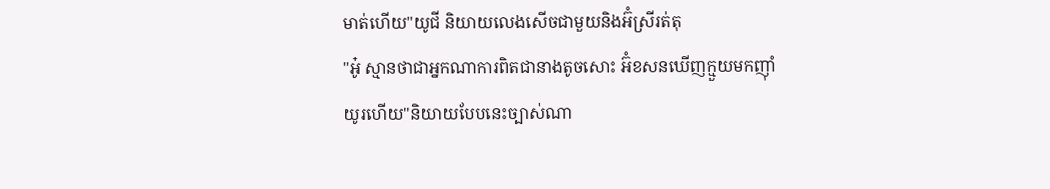មាត់ហើយ"យូជី និយាយលេងសើចជាមួយនិងអ៊ំស្រីរត់តុ
"អ៎ូ ស្មានថាជាអ្នកណាការពិតជានាងតូចសោះ អ៊ំខសនឃើញក្មួយមកញ៉ាំយូរហើយ"និយាយបែបនេះច្បាស់ណា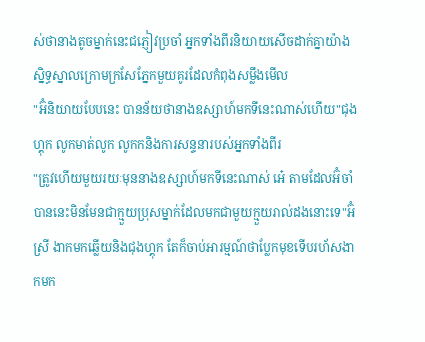ស់ថានាងតូចម្នាក់នេះជភ្ញៀវប្រចាំ អ្នកទាំងពីរនិយាយសើចដាក់គ្នាយ៉ាងស្និទ្ធស្នាលក្រោមក្រសែភ្នែកមួយគូរដែលកំពុងសម្លឹងមើល
"អ៊ំនិយាយបែបនេះ បានន័យថានាងឧស្សាហ៍មកទីនេះណាស់ហើយ"ជុងហ្គុក លូកមាត់លូក លូកកនិងការសន្ទនារបស់អ្នកទាំងពីរ
"ត្រូវហើយមួយរយៈមុននាងឧស្សាហ៍មកទីនេះណាស់ អេ៎ តាមដែលអ៊ំចាំបាននេះមិនមែនជាក្មួយប្រុសម្នាក់ដែលមកជាមួយក្មួយរាល់ដងនោះទេ"អ៊ំស្រី ងាកមកឆ្លើយនិងជុងហ្គុក តែក៏ចាប់អារម្មណ៍ថាប្លែកមុខទើបរហ័សងាកមក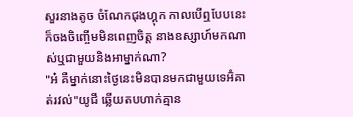សួរនាងតូច ចំណែកជុងហ្គុក កាលបើឮបែបនេះក៏ចងចិញ្ចើមមិនពេញចិត្ត នាងឧស្សាហ៍មកណាស់ឬជាមួយនិងអាម្នាក់ណា?
"អ៎ គឺម្នាក់នោះថ្ងៃនេះមិនបានមកជាមួយទេអ៊ំគាត់រវល់"យូជី ឆ្លើយតបហាក់គ្មាន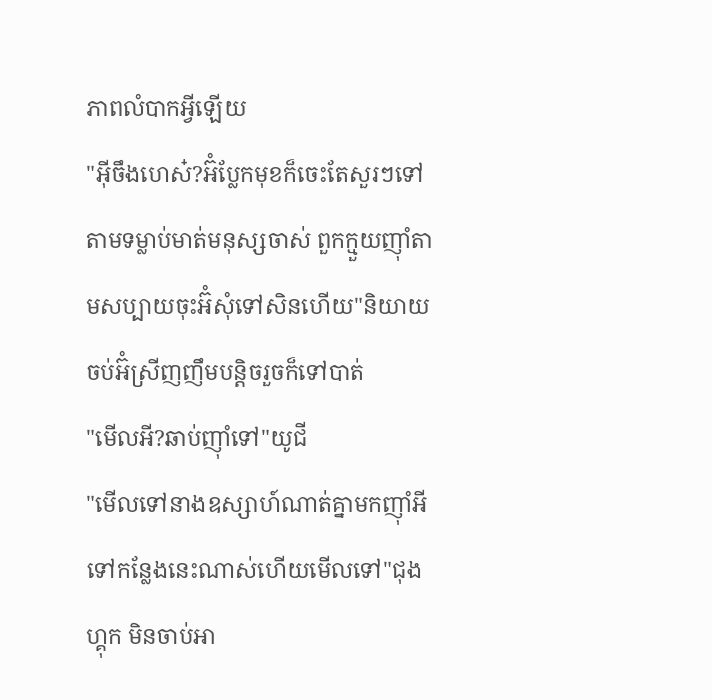ភាពលំបាកអ្វីឡើយ
"អ៊ីចឹងហេស៎?អ៊ំប្លែកមុខក៏ចេះតែសួរៗទៅ តាមទម្លាប់មាត់មនុស្សចាស់ ពួកក្មួយញ៉ាំតាមសប្បាយចុះអ៊ំសុំទៅសិនហើយ"និយាយចប់អ៊ំស្រីញញឹមបន្តិចរួចក៏ទៅបាត់
"មើលអី?ឆាប់ញ៉ាំទៅ"យូជី
"មើលទៅនាងឧស្សាហ៍ណាត់គ្នាមកញ៉ាំអីទៅកន្លែងនេះណាស់ហើយមើលទៅ"ជុងហ្គុក មិនចាប់អា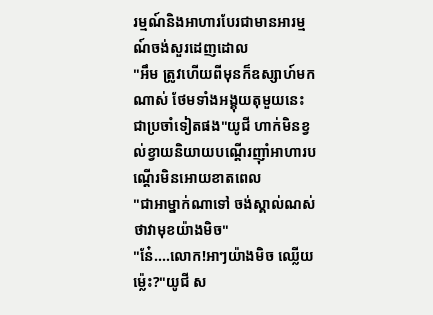រម្មណ៍និងអាហារបែរជាមានអារម្មណ៍ចង់សួរដេញដោល
"អឹម ត្រូវហើយពីមុនក៏ឧស្សាហ៍មកណាស់ ថែមទាំងអង្គុយតុមួយនេះជាប្រចាំទៀតផង"យូជី ហាក់មិនខ្វល់ខ្វាយនិយាយបណ្តើរញ៉ាំអាហារបណ្តើរមិនអោយខាតពេល
"ជាអាម្នាក់ណាទៅ ចង់ស្គាល់ណស់ថាវាមុខយ៉ាងមិច"
"នែ៎....លោក!អាៗយ៉ាងមិច ឈ្លើយម្ល៉េះ?"យូជី ស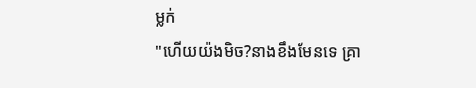ម្លក់
"ហើយយ៉ងមិច?នាងខឹងមែនទេ គ្រា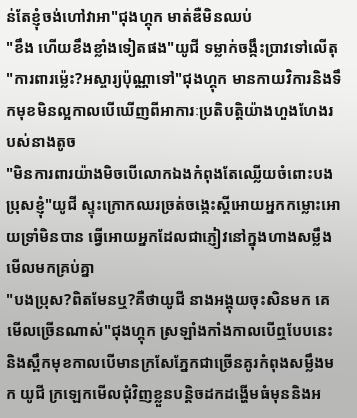ន់តែខ្ញុំចង់ហៅវាអា"ជុងហ្គុក មាត់ឌឺមិនឈប់
"ខឹង ហើយខឹងខ្លាំងទៀតផង"យូជី ទម្លាក់ចង្កឹះប្រាវទៅលើតុ
"ការពារម្ល៉េះ?អស្ចារ្យប៉ុណ្ណាទៅ"ជុងហ្គុក មានកាយវិការនិងទឹកមុខមិនល្អកាលបើឃើញពីអាការៈប្រតិបត្តិយ៉ាងហួងហែងរបស់នាងតូច
"មិនការពារយ៉ាងមិចបើលោកឯងកំពុងតែឈ្លើយចំពោះបងប្រុសខ្ញុំ"យូជី ស្ទុះក្រោកឈរច្រត់ចង្កេះស្តីអោយអ្នកកម្លោះអោយទ្រាំមិនបាន ធ្វើអោយអ្នកដែលជាភ្ញៀវនៅក្នុងហាងសម្លឹងមើលមកគ្រប់គ្នា
"បងប្រុស?ពិតមែនឬ?គឺថាយូជី នាងអង្គុយចុះសិនមក គេមើលច្រើនណាស់"ជុងហ្គុក ស្រឡាំងកាំងកាលបើឮបែបនេះ និងស្ពឹកមុខកាលបើមានក្រសែភ្នែកជាច្រើនគូរកំពុងសម្លឹងមក យូជី ក្រឡេកមើលជុំវិញខ្លួនបន្តិចដកដង្ហើមធំមុននិងអ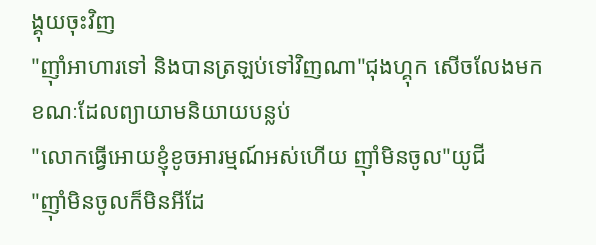ង្គុយចុះវិញ
"ញ៉ាំអាហារទៅ និងបានត្រឡប់ទៅវិញណា"ជុងហ្គុក សើចលែងមក ខណៈដែលព្យាយាមនិយាយបន្លប់
"លោកធ្វើអោយខ្ញុំខូចអារម្មណ៍អស់ហើយ ញ៉ាំមិនចូល"យូជី
"ញ៉ាំមិនចូលក៏មិនអីដែ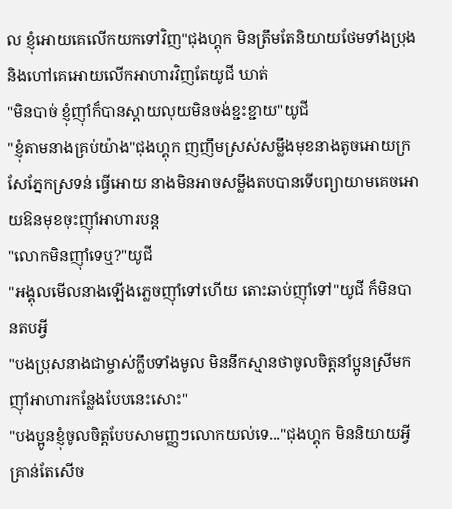ល ខ្ញុំអោយគេលើកយកទៅវិញ"ជុងហ្គុក មិនត្រឹមតែនិយាយថែមទាំងប្រុងនិងហៅគេអោយលើកអាហារវិញតែយូជី ឃាត់
"មិនបាច់ ខ្ញុំញ៉ាំក៏បានស្តាយលុយមិនចង់ខ្ជះខ្ជាយ"យូជី
"ខ្ញុំតាមនាងគ្រប់យ៉ាង"ជុងហ្គុក ញញឹមស្រស់សម្លឹងមុខនាងតូចអោយក្រសែភ្នែកស្រទន់ ធ្វើអោយ នាងមិនអាចសម្លឹងតបបានទើបព្យាយាមគេចអោយឱនមុខចុះញ៉ាំអាហារបន្ត
"លោកមិនញ៉ាំទេឬ?"យូជី
"អង្គុលមើលនាងឡើងភ្លេចញ៉ាំទៅហើយ តោះឆាប់ញ៉ាំទៅ"យូជី ក៏មិនបានតបអ្វី
"បងប្រុសនាងជាម្ចាស់ក្លឹបទាំងមូល មិននឹកស្មានថាចូលចិត្ដនាំប្អូនស្រីមកញ៉ាំអាហារកន្លែងបែបនេះសោះ"
"បងប្អូនខ្ញុំចូលចិត្តបែបសាមញ្ញៗលោកយល់ទេ..."ជុងហ្គុក មិននិយាយអ្វីគ្រាន់តែសើច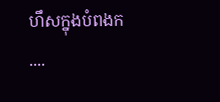ហឹសក្នុងបំពងក
....